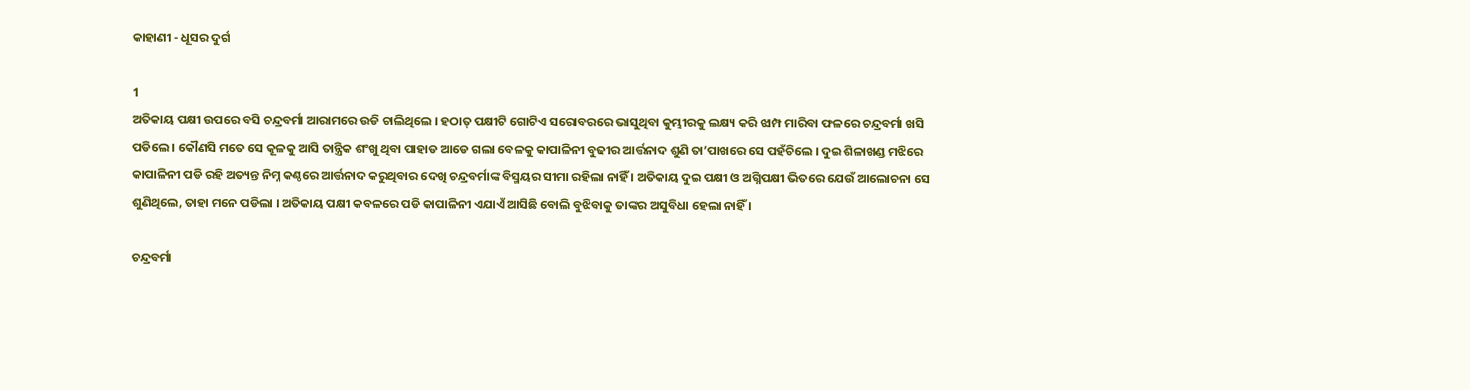କାହାଣୀ - ଧୂସର ଦୁର୍ଗ

1
ଅତିକାୟ ପକ୍ଷୀ ଉପରେ ବସି ଚନ୍ଦ୍ରବର୍ମା ଆରାମରେ ଉଡି ଚାଲିଥିଲେ । ହଠାତ୍ ପକ୍ଷୀଟି ଗୋଟିଏ ସରୋବରରେ ଭାସୁଥିବା କୁମ୍ଭୀରକୁ ଲକ୍ଷ୍ୟ କରି ଝାମ୍ପ ମାରିବା ଫଳରେ ଚନ୍ଦ୍ରବର୍ମା ଖସି ପଡିଲେ । କୌଣସି ମତେ ସେ କୂଳକୁ ଆସି ତାନ୍ତ୍ରିକ ଶଂଖୁ ଥିବା ପାହାଡ ଆଡେ ଗଲା ବେଳକୁ କାପାଳିନୀ ବୁଢୀର ଆର୍ତ୍ତନାଦ ଶୁଣି ତା’ପାଖରେ ସେ ପହଁଚିଲେ । ଦୁଇ ଶିଳାଖଣ୍ଡ ମଝିରେ କାପାଳିନୀ ପଡି ରହି ଅତ୍ୟନ୍ତ ନିମ୍ନ କଣ୍ଠରେ ଆର୍ତ୍ତନାଦ କରୁଥିବାର ଦେଖି ଚନ୍ଦ୍ରବର୍ମାଙ୍କ ବିସ୍ମୟର ସୀମା ରହିଲା ନାହିଁ । ଅତିକାୟ ଦୁଇ ପକ୍ଷୀ ଓ ଅଗ୍ନିପକ୍ଷୀ ଭିତରେ ଯେଉଁ ଆଲୋଚନା ସେ ଶୁଣିଥିଲେ, ତାହା ମନେ ପଡିଲା । ଅତିକାୟ ପକ୍ଷୀ କବଳରେ ପଡି କାପାଳିନୀ ଏଯାଏଁ ଆସିଛି ବୋଲି ବୁଝିବାକୁ ତାଙ୍କର ଅସୁବିଧା ହେଲା ନାହିଁ ।

ଚନ୍ଦ୍ରବର୍ମା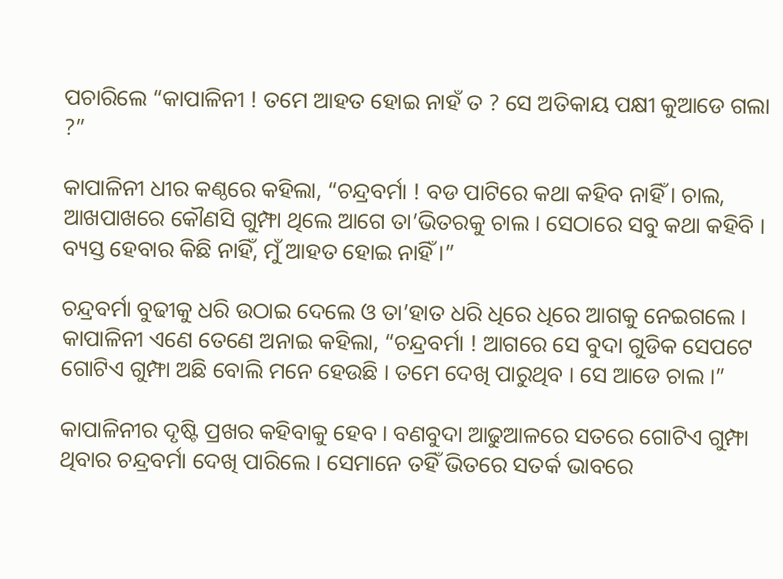ପଚାରିଲେ “କାପାଳିନୀ ! ତମେ ଆହତ ହୋଇ ନାହଁ ତ ? ସେ ଅତିକାୟ ପକ୍ଷୀ କୁଆଡେ ଗଲା ?”

କାପାଳିନୀ ଧୀର କଣ୍ଠରେ କହିଲା, “ଚନ୍ଦ୍ରବର୍ମା ! ବଡ ପାଟିରେ କଥା କହିବ ନାହିଁ । ଚାଲ, ଆଖପାଖରେ କୌଣସି ଗୁମ୍ଫା ଥିଲେ ଆଗେ ତା’ଭିତରକୁ ଚାଲ । ସେଠାରେ ସବୁ କଥା କହିବି । ବ୍ୟସ୍ତ ହେବାର କିଛି ନାହିଁ, ମୁଁ ଆହତ ହୋଇ ନାହିଁ ।”

ଚନ୍ଦ୍ରବର୍ମା ବୁଢୀକୁ ଧରି ଉଠାଇ ଦେଲେ ଓ ତା’ହାତ ଧରି ଧିରେ ଧିରେ ଆଗକୁ ନେଇଗଲେ । କାପାଳିନୀ ଏଣେ ତେଣେ ଅନାଇ କହିଲା, “ଚନ୍ଦ୍ରବର୍ମା ! ଆଗରେ ସେ ବୁଦା ଗୁଡିକ ସେପଟେ ଗୋଟିଏ ଗୁମ୍ଫା ଅଛି ବୋଲି ମନେ ହେଉଛି । ତମେ ଦେଖି ପାରୁଥିବ । ସେ ଆଡେ ଚାଲ ।”

କାପାଳିନୀର ଦୃଷ୍ଟି ପ୍ରଖର କହିବାକୁ ହେବ । ବଣବୁଦା ଆଢୁଆଳରେ ସତରେ ଗୋଟିଏ ଗୁମ୍ଫା ଥିବାର ଚନ୍ଦ୍ରବର୍ମା ଦେଖି ପାରିଲେ । ସେମାନେ ତହିଁ ଭିତରେ ସତର୍କ ଭାବରେ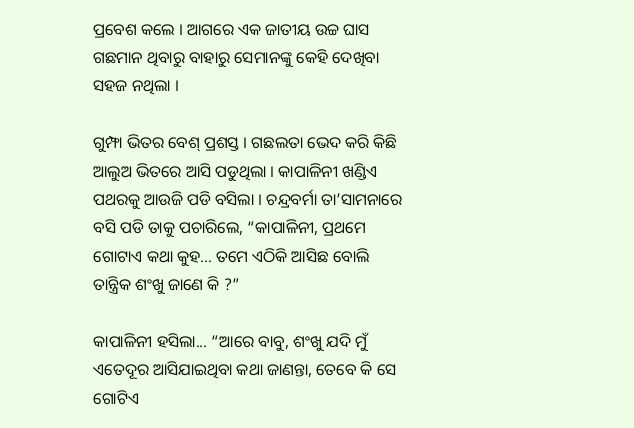ପ୍ରବେଶ କଲେ । ଆଗରେ ଏକ ଜାତୀୟ ଉଚ୍ଚ ଘାସ ଗଛମାନ ଥିବାରୁ ବାହାରୁ ସେମାନଙ୍କୁ କେହି ଦେଖିବା ସହଜ ନଥିଲା ।

ଗୁମ୍ଫା ଭିତର ବେଶ୍ ପ୍ରଶସ୍ତ । ଗଛଲତା ଭେଦ କରି କିଛି ଆଲୁଅ ଭିତରେ ଆସି ପଡୁଥିଲା । କାପାଳିନୀ ଖଣ୍ଡିଏ ପଥରକୁ ଆଉଜି ପଡି ବସିଲା । ଚନ୍ଦ୍ରବର୍ମା ତା’ସାମନାରେ ବସି ପଡି ତାକୁ ପଚାରିଲେ, “କାପାଳିନୀ, ପ୍ରଥମେ ଗୋଟାଏ କଥା କୁହ... ତମେ ଏଠିକି ଆସିଛ ବୋଲି ତାନ୍ତ୍ରିକ ଶଂଖୁ ଜାଣେ କି ?”

କାପାଳିନୀ ହସିଲା... “ଆରେ ବାବୁ, ଶଂଖୁ ଯଦି ମୁଁ ଏତେଦୂର ଆସିଯାଇଥିବା କଥା ଜାଣନ୍ତା, ତେବେ କି ସେ ଗୋଟିଏ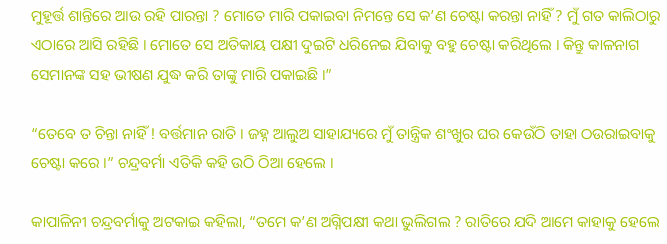ମୁହୂର୍ତ୍ତ ଶାନ୍ତିରେ ଆଉ ରହି ପାରନ୍ତା ? ମୋତେ ମାରି ପକାଇବା ନିମନ୍ତେ ସେ କ’ଣ ଚେଷ୍ଟା କରନ୍ତା ନାହିଁ ? ମୁଁ ଗତ କାଲିଠାରୁ ଏଠାରେ ଆସି ରହିଛି । ମୋତେ ସେ ଅତିକାୟ ପକ୍ଷୀ ଦୁଇଟି ଧରିନେଇ ଯିବାକୁ ବହୁ ଚେଷ୍ଟା କରିଥିଲେ । କିନ୍ତୁ କାଳନାଗ ସେମାନଙ୍କ ସହ ଭୀଷଣ ଯୁଦ୍ଧ କରି ତାଙ୍କୁ ମାରି ପକାଇଛି ।”

“ତେବେ ତ ଚିନ୍ତା ନାହିଁ ! ବର୍ତ୍ତମାନ ରାତି । ଜହ୍ନ ଆଲୁଅ ସାହାଯ୍ୟରେ ମୁଁ ତାନ୍ତ୍ରିକ ଶଂଖୁର ଘର କେଉଁଠି ତାହା ଠଉରାଇବାକୁ ଚେଷ୍ଟା କରେ ।” ଚନ୍ଦ୍ରବର୍ମା ଏତିକି କହି ଉଠି ଠିଆ ହେଲେ ।

କାପାଳିନୀ ଚନ୍ଦ୍ରବର୍ମାକୁ ଅଟକାଇ କହିଲା, “ତମେ କ’ଣ ଅଗ୍ନିପକ୍ଷୀ କଥା ଭୁଲିଗଲ ? ରାତିରେ ଯଦି ଆମେ କାହାକୁ ହେଲେ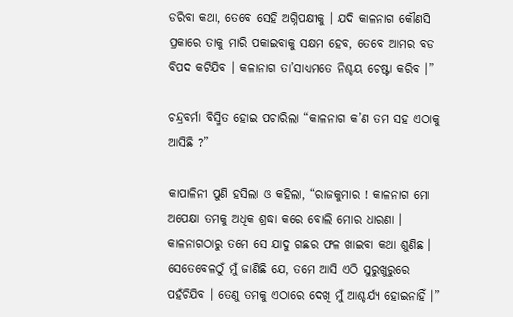ଡରିବା କଥା, ତେବେ ସେହି ଅଗ୍ନିପକ୍ଷୀକୁ । ଯଦି କାଳନାଗ କୌଣସି ପ୍ରକାରେ ତାକୁ ମାରି ପକାଇବାକୁ ସକ୍ଷମ ହେବ, ତେବେ ଆମର ବଡ ବିପଦ କଟିଯିବ । କଳାନାଗ ତା’ସାଧ୍ୟମତେ ନିଶ୍ଚୟ ଚେଷ୍ଟା କରିବ ।”

ଚନ୍ଦ୍ରବର୍ମା ବିସ୍ମିତ ହୋଇ ପଚାରିଲା “କାଳନାଗ କ’ଣ ତମ ସହ ଏଠାକୁ ଆସିଛି ?”

କାପାଳିନୀ ପୁଣି ହସିଲା ଓ କହିଲା, “ରାଜକୁମାର ! କାଳନାଗ ମୋ ଅପେକ୍ଷା ତମକୁ ଅଧିକ ଶ୍ରଦ୍ଧା କରେ ବୋଲି ମୋର ଧାରଣା । କାଳନାଗଠାରୁ ତମେ ସେ ଯାଦୁ ଗଛର ଫଳ ଖାଇବା କଥା ଶୁଣିଛ । ସେତେବେଳଠୁଁ ମୁଁ ଜାଣିଛି ଯେ, ତମେ ଆସି ଏଠି ସୁରୁଖୁରୁରେ ପହଁଚିଯିବ । ତେଣୁ ତମକୁ ଏଠାରେ ଦେଖି ମୁଁ ଆଶ୍ଚର୍ଯ୍ୟ ହୋଇନାହିଁ ।”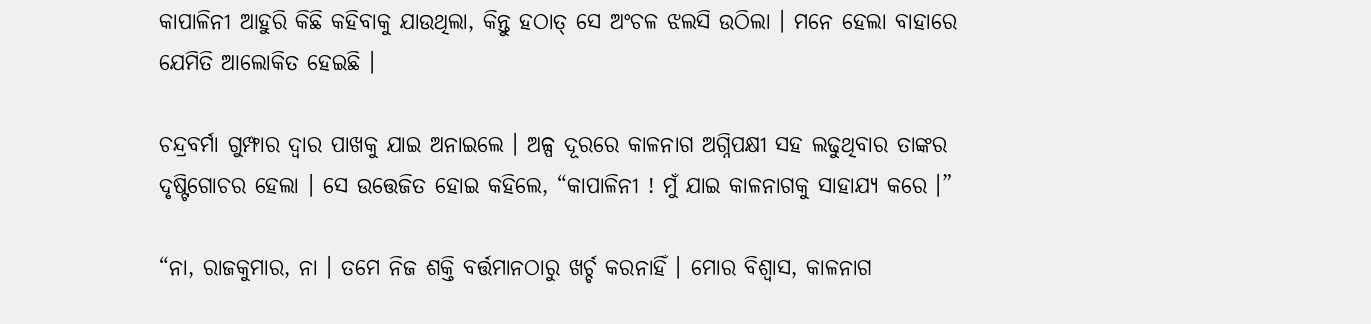କାପାଳିନୀ ଆହୁରି କିଛି କହିବାକୁ ଯାଉଥିଲା, କିନ୍ତୁ ହଠାତ୍ ସେ ଅଂଚଳ ଝଲସି ଉଠିଲା । ମନେ ହେଲା ବାହାରେ ଯେମିତି ଆଲୋକିତ ହେଇଛି ।

ଚନ୍ଦ୍ରବର୍ମା ଗୁମ୍ଫାର ଦ୍ୱାର ପାଖକୁ ଯାଇ ଅନାଇଲେ । ଅଳ୍ପ ଦୂରରେ କାଳନାଗ ଅଗ୍ନିପକ୍ଷୀ ସହ ଲଢୁଥିବାର ତାଙ୍କର ଦୃଷ୍ଟିଗୋଚର ହେଲା । ସେ ଉତ୍ତେଜିତ ହୋଇ କହିଲେ, “କାପାଳିନୀ ! ମୁଁ ଯାଇ କାଳନାଗକୁ ସାହାଯ୍ୟ କରେ ।”

“ନା, ରାଜକୁମାର, ନା । ତମେ ନିଜ ଶକ୍ତି ବର୍ତ୍ତମାନଠାରୁ ଖର୍ଚ୍ଚ କରନାହିଁ । ମୋର ବିଶ୍ୱାସ, କାଳନାଗ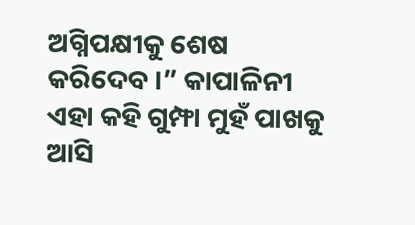ଅଗ୍ନିପକ୍ଷୀକୁ ଶେଷ କରିଦେବ ।” କାପାଳିନୀ ଏହା କହି ଗୁମ୍ଫା ମୁହଁ ପାଖକୁ ଆସି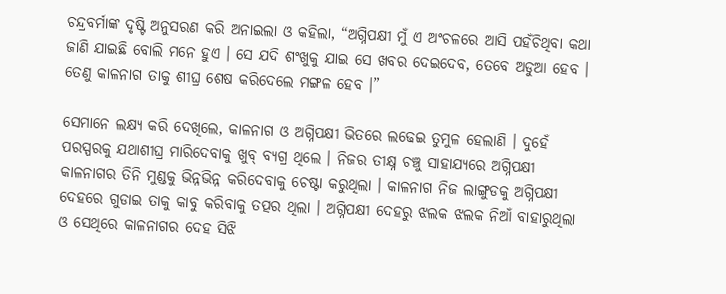ଚନ୍ଦ୍ରବର୍ମାଙ୍କ ଦୃଷ୍ଟି ଅନୁସରଣ କରି ଅନାଇଲା ଓ କହିଲା, “ଅଗ୍ନିପକ୍ଷୀ ମୁଁ ଏ ଅଂଚଳରେ ଆସି ପହଁଚିଥିବା କଥା ଜାଣି ଯାଇଛି ବୋଲି ମନେ ହୁଏ । ସେ ଯଦି ଶଂଖୁକୁ ଯାଇ ସେ ଖବର ଦେଇଦେବ, ତେବେ ଅଡୁଆ ହେବ । ତେଣୁ କାଳନାଗ ତାକୁ ଶୀଘ୍ର ଶେଷ କରିଦେଲେ ମଙ୍ଗଳ ହେବ ।”

ସେମାନେ ଲକ୍ଷ୍ୟ କରି ଦେଖିଲେ, କାଳନାଗ ଓ ଅଗ୍ନିପକ୍ଷୀ ଭିତରେ ଲଢେଇ ତୁମୁଳ ହେଲାଣି । ଦୁହେଁ ପରସ୍ପରକୁ ଯଥାଶୀଘ୍ର ମାରିଦେବାକୁ ଖୁବ୍ ବ୍ୟଗ୍ର ଥିଲେ । ନିଜର ତୀକ୍ଷ୍ନ ଚଞ୍ଚୁ ସାହାଯ୍ୟରେ ଅଗ୍ନିପକ୍ଷୀ କାଳନାଗର ତିନି ମୁଣ୍ଡକୁ ଭିନ୍ନଭିନ୍ନ କରିଦେବାକୁ ଚେଷ୍ଟା କରୁଥିଲା । କାଳନାଗ ନିଜ ଲାଙ୍ଗୁଡକୁ ଅଗ୍ନିପକ୍ଷୀ ଦେହରେ ଗୁଡାଇ ତାକୁ କାବୁ କରିବାକୁ ତତ୍ପର ଥିଲା । ଅଗ୍ନିପକ୍ଷୀ ଦେହରୁ ଝଲକ ଝଲକ ନିଆଁ ବାହାରୁଥିଲା ଓ ସେଥିରେ କାଳନାଗର ଦେହ ସିଝି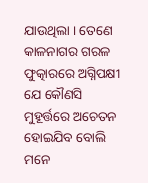ଯାଉଥିଲା । ତେଣେ କାଳନାଗର ଗରଳ ଫୁତ୍କାରରେ ଅଗ୍ନିପକ୍ଷୀ ଯେ କୌଣସି ମୁହୂର୍ତ୍ତରେ ଅଚେତନ ହୋଇଯିବ ବୋଲି ମନେ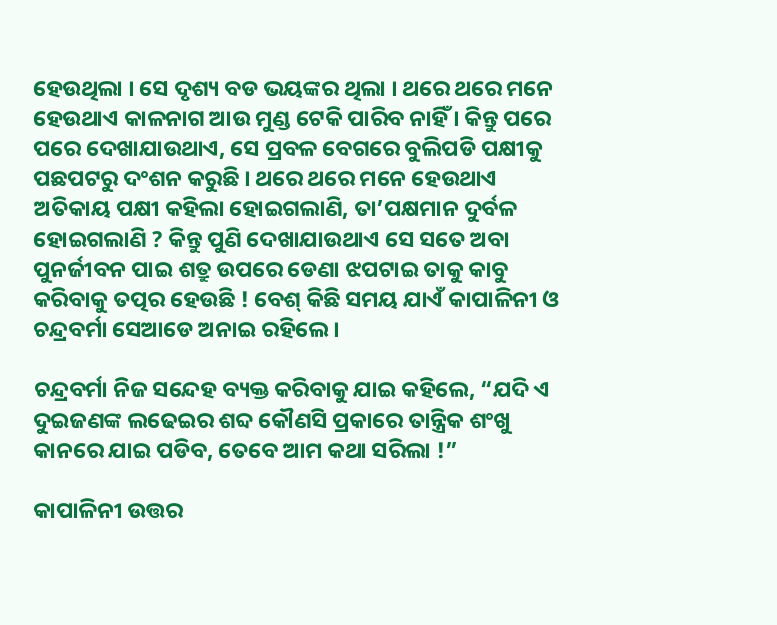ହେଉଥିଲା । ସେ ଦୃଶ୍ୟ ବଡ ଭୟଙ୍କର ଥିଲା । ଥରେ ଥରେ ମନେ ହେଉଥାଏ କାଳନାଗ ଆଉ ମୁଣ୍ଡ ଟେକି ପାରିବ ନାହିଁ । କିନ୍ତୁ ପରେ ପରେ ଦେଖାଯାଉଥାଏ, ସେ ପ୍ରବଳ ବେଗରେ ବୁଲିପଡି ପକ୍ଷୀକୁ ପଛପଟରୁ ଦଂଶନ କରୁଛି । ଥରେ ଥରେ ମନେ ହେଉଥାଏ ଅତିକାୟ ପକ୍ଷୀ କହିଲା ହୋଇଗଲାଣି, ତା’ପକ୍ଷମାନ ଦୁର୍ବଳ ହୋଇଗଲାଣି ? କିନ୍ତୁ ପୁଣି ଦେଖାଯାଉଥାଏ ସେ ସତେ ଅବା ପୁନର୍ଜୀବନ ପାଇ ଶତ୍ରୁ ଉପରେ ଡେଣା ଝପଟାଇ ତାକୁ କାବୁ କରିବାକୁ ତତ୍ପର ହେଉଛି ! ବେଶ୍ କିଛି ସମୟ ଯାଏଁ କାପାଳିନୀ ଓ ଚନ୍ଦ୍ରବର୍ମା ସେଆଡେ ଅନାଇ ରହିଲେ ।

ଚନ୍ଦ୍ରବର୍ମା ନିଜ ସନ୍ଦେହ ବ୍ୟକ୍ତ କରିବାକୁ ଯାଇ କହିଲେ, “ଯଦି ଏ ଦୁଇଜଣଙ୍କ ଲଢେଇର ଶବ୍ଦ କୌଣସି ପ୍ରକାରେ ତାନ୍ତ୍ରିକ ଶଂଖୁ କାନରେ ଯାଇ ପଡିବ, ତେବେ ଆମ କଥା ସରିଲା !”

କାପାଳିନୀ ଉତ୍ତର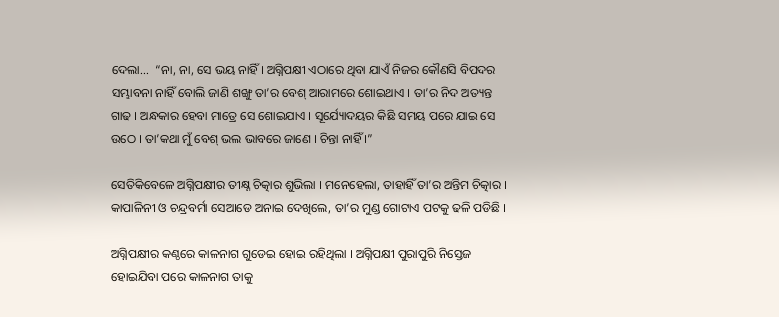ଦେଲା...  “ନା, ନା, ସେ ଭୟ ନାହିଁ । ଅଗ୍ନିପକ୍ଷୀ ଏଠାରେ ଥିବା ଯାଏଁ ନିଜର କୌଣସି ବିପଦର ସମ୍ଭାବନା ନାହିଁ ବୋଲି ଜାଣି ଶଙ୍ଖୁ ତା’ର ବେଶ୍ ଆରାମରେ ଶୋଇଥାଏ । ତା’ର ନିଦ ଅତ୍ୟନ୍ତ ଗାଢ । ଅନ୍ଧକାର ହେବା ମାତ୍ରେ ସେ ଶୋଇଯାଏ । ସୂର୍ଯ୍ୟୋଦୟର କିଛି ସମୟ ପରେ ଯାଇ ସେ ଉଠେ । ତା’କଥା ମୁଁ ବେଶ୍ ଭଲ ଭାବରେ ଜାଣେ । ଚିନ୍ତା ନାହିଁ ।”

ସେତିକିବେଳେ ଅଗ୍ନିପକ୍ଷୀର ତୀକ୍ଷ୍ନ ଚିତ୍କାର ଶୁଭିଲା । ମନେହେଲା, ତାହାହିଁ ତା’ର ଅନ୍ତିମ ଚିତ୍କାର । କାପାଳିନୀ ଓ ଚନ୍ଦ୍ରବର୍ମା ସେଆଡେ ଅନାଇ ଦେଖିଲେ, ତା’ର ମୁଣ୍ଡ ଗୋଟାଏ ପଟକୁ ଢଳି ପଡିଛି ।

ଅଗ୍ନିପକ୍ଷୀର କଣ୍ଠରେ କାଳନାଗ ଗୁଡେଇ ହୋଇ ରହିଥିଲା । ଅଗ୍ନିପକ୍ଷୀ ପୁରାପୁରି ନିସ୍ତେଜ ହୋଇଯିବା ପରେ କାଳନାଗ ତାକୁ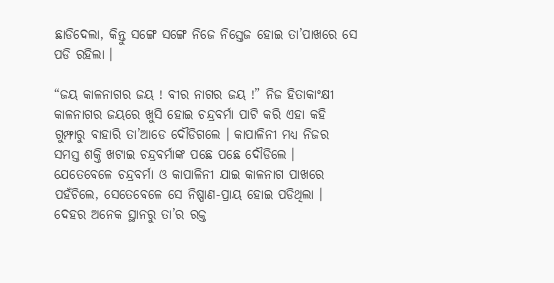ଛାଡିଦେଲା, କିନ୍ତୁ ସଙ୍ଗେ ସଙ୍ଗେ ନିଜେ ନିସ୍ତେଜ ହୋଇ ତା’ପାଖରେ ସେ ପଡି ରହିଲା ।

“ଜୟ କାଳନାଗର ଜୟ ! ବୀର ନାଗର ଜୟ !” ନିଜ ହିତାକାଂକ୍ଷୀ କାଳନାଗର ଜୟରେ ଖୁସି ହୋଇ ଚନ୍ଦ୍ରବର୍ମା ପାଟି କରି ଏହା କହି ଗୁମ୍ଫାରୁ ବାହାରି ତା’ଆଡେ ଦୌଡିଗଲେ । କାପାଳିନୀ ମଧ୍ୟ ନିଜର ସମସ୍ତ ଶକ୍ତି ଖଟାଇ ଚନ୍ଦ୍ରବର୍ମାଙ୍କ ପଛେ ପଛେ ଦୌଡିଲେ । ଯେତେବେଳେ ଚନ୍ଦ୍ରବର୍ମା ଓ କାପାଳିନୀ ଯାଇ କାଳନାଗ ପାଖରେ ପହଁଚିଲେ, ସେତେବେଳେ ସେ ନିଷ୍ପାଣ-ପ୍ରାୟ ହୋଇ ପଡିଥିଲା । ଦେହର ଅନେକ ସ୍ଥାନରୁ ତା’ର ରକ୍ତ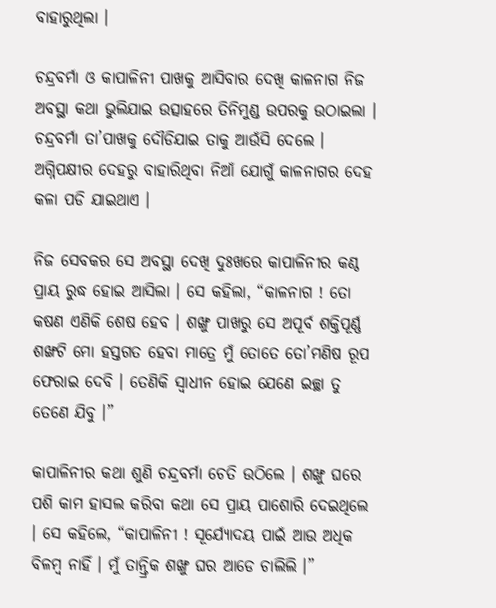ବାହାରୁଥିଲା ।

ଚନ୍ଦ୍ରବର୍ମା ଓ କାପାଳିନୀ ପାଖକୁ ଆସିବାର ଦେଖି କାଳନାଗ ନିଜ ଅବସ୍ଥା କଥା ଭୁଲିଯାଇ ଉତ୍ସାହରେ ତିନିମୁଣ୍ଡ ଉପରକୁ ଉଠାଇଲା । ଚନ୍ଦ୍ରବର୍ମା ତା’ପାଖକୁ ଦୌଡିଯାଇ ତାକୁ ଆଉଁସି ଦେଲେ । ଅଗ୍ନିପକ୍ଷୀର ଦେହରୁ ବାହାରିଥିବା ନିଆଁ ଯୋଗୁଁ କାଳନାଗର ଦେହ କଳା ପଡି ଯାଇଥାଏ ।

ନିଜ ସେବକର ସେ ଅବସ୍ଥା ଦେଖି ଦୁଃଖରେ କାପାଳିନୀର କଣ୍ଠ ପ୍ରାୟ ରୁଦ୍ଧ ହୋଇ ଆସିଲା । ସେ କହିଲା, “କାଳନାଗ ! ତୋ କଷଣ ଏଣିକି ଶେଷ ହେବ । ଶଙ୍ଖୁ ପାଖରୁ ସେ ଅପୂର୍ବ ଶକ୍ତିପୂର୍ଣ୍ଣ ଶଙ୍ଖଟି ମୋ ହସ୍ତଗତ ହେବା ମାତ୍ରେ ମୁଁ ତୋତେ ତୋ’ମଣିଷ ରୂପ ଫେରାଇ ଦେବି । ତେଣିକି ସ୍ୱାଧୀନ ହୋଇ ଯେଣେ ଇଚ୍ଛା ତୁ ତେଣେ ଯିବୁ ।”

କାପାଳିନୀର କଥା ଶୁଣି ଚନ୍ଦ୍ରବର୍ମା ଚେତି ଉଠିଲେ । ଶଙ୍ଖୁ ଘରେ ପଶି କାମ ହାସଲ କରିବା କଥା ସେ ପ୍ରାୟ ପାଶୋରି ଦେଇଥିଲେ । ସେ କହିଲେ, “କାପାଳିନୀ ! ସୂର୍ଯ୍ୟୋଦୟ ପାଇଁ ଆଉ ଅଧିକ ବିଳମ୍ବ ନାହିଁ । ମୁଁ ତାନ୍ତ୍ରିକ ଶଙ୍ଖୁ ଘର ଆଡେ ଚାଲିଲି ।”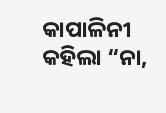କାପାଳିନୀ କହିଲା “ନା,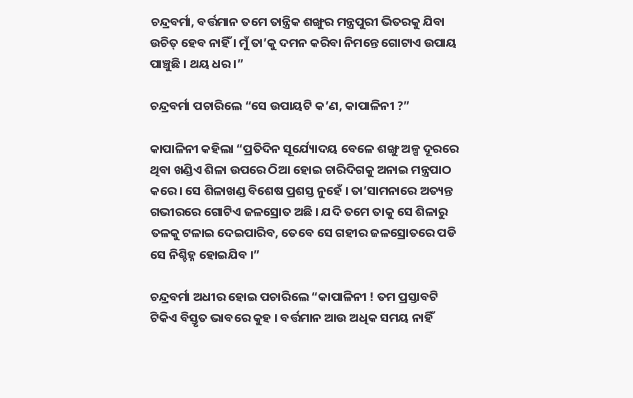ଚନ୍ଦ୍ରବର୍ମା, ବର୍ତ୍ତମାନ ତମେ ତାନ୍ତ୍ରିକ ଶଙ୍ଖୁର ମନ୍ତ୍ରପୁରୀ ଭିତରକୁ ଯିବା ଉଚିତ୍ ହେବ ନାହିଁ । ମୁଁ ତା’କୁ ଦମନ କରିବା ନିମନ୍ତେ ଗୋଟାଏ ଉପାୟ ପାଞ୍ଚୁଛି । ଥୟ ଧର ।”

ଚନ୍ଦ୍ରବର୍ମା ପଚାରିଲେ “ସେ ଉପାୟଟି କ’ଣ, କାପାଳିନୀ ?”

କାପାଳିନୀ କହିଲା “ପ୍ରତିଦିନ ସୂର୍ଯ୍ୟୋଦୟ ବେଳେ ଶଙ୍ଖୁ ଅଳ୍ପ ଦୂରରେ ଥିବା ଖଣ୍ଡିଏ ଶିଳା ଉପରେ ଠିଆ ହୋଇ ଚାରିଦିଗକୁ ଅନାଇ ମନ୍ତ୍ରପାଠ କରେ । ସେ ଶିଳାଖଣ୍ଡ ବିଶେଷ ପ୍ରଶସ୍ତ ନୁହେଁ । ତା’ସାମନାରେ ଅତ୍ୟନ୍ତ ଗଭୀରରେ ଗୋଟିଏ ଜଳସ୍ରୋତ ଅଛି । ଯଦି ତମେ ତାକୁ ସେ ଶିଳାରୁ ତଳକୁ ଟଳାଇ ଦେଇପାରିବ, ତେବେ ସେ ଗହୀର ଜଳସ୍ରୋତରେ ପଡି ସେ ନିଶ୍ଚିହ୍ନ ହୋଇଯିବ ।”

ଚନ୍ଦ୍ରବର୍ମା ଅଧୀର ହୋଇ ପଚାରିଲେ “କାପାଳିନୀ ! ତମ ପ୍ରସ୍ତାବଟି ଟିକିଏ ବିସ୍ତୃତ ଭାବରେ କୁହ । ବର୍ତ୍ତମାନ ଆଉ ଅଧିକ ସମୟ ନାହିଁ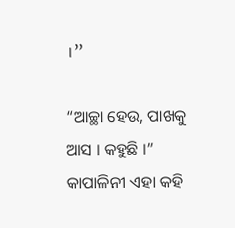।”

“ଆଚ୍ଛା ହେଉ, ପାଖକୁ ଆସ । କହୁଛି ।” କାପାଳିନୀ ଏହା କହି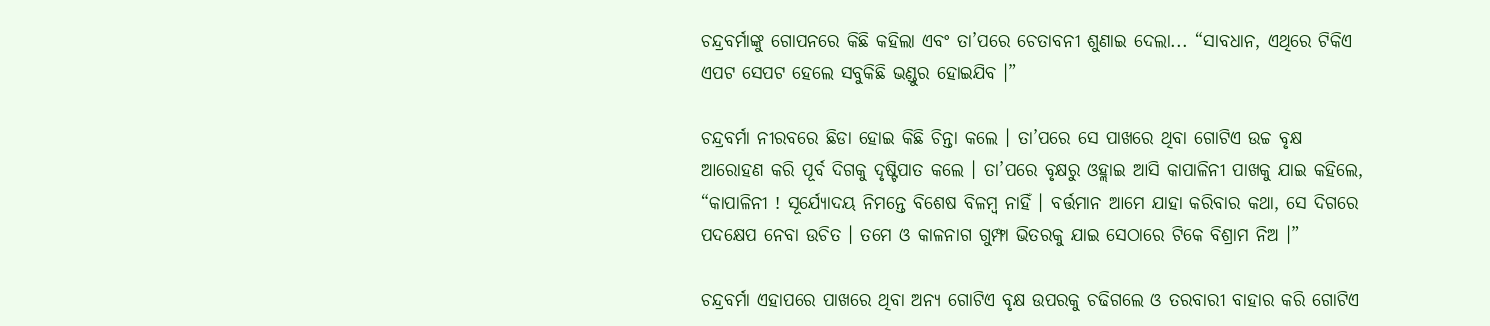ଚନ୍ଦ୍ରବର୍ମାଙ୍କୁ ଗୋପନରେ କିଛି କହିଲା ଏବଂ ତା’ପରେ ଚେତାବନୀ ଶୁଣାଇ ଦେଲା... “ସାବଧାନ, ଏଥିରେ ଟିକିଏ ଏପଟ ସେପଟ ହେଲେ ସବୁକିଛି ଭଣ୍ଡୁର ହୋଇଯିବ ।”

ଚନ୍ଦ୍ରବର୍ମା ନୀରବରେ ଛିଡା ହୋଇ କିଛି ଚିନ୍ତା କଲେ । ତା’ପରେ ସେ ପାଖରେ ଥିବା ଗୋଟିଏ ଉଚ୍ଚ ବୃକ୍ଷ ଆରୋହଣ କରି ପୂର୍ବ ଦିଗକୁ ଦୃଷ୍ଟିପାତ କଲେ । ତା’ପରେ ବୃକ୍ଷରୁ ଓହ୍ଲାଇ ଆସି କାପାଳିନୀ ପାଖକୁ ଯାଇ କହିଲେ, “କାପାଳିନୀ ! ସୂର୍ଯ୍ୟୋଦୟ ନିମନ୍ତେ ବିଶେଷ ବିଳମ୍ବ ନାହିଁ । ବର୍ତ୍ତମାନ ଆମେ ଯାହା କରିବାର କଥା, ସେ ଦିଗରେ ପଦକ୍ଷେପ ନେବା ଉଚିତ । ତମେ ଓ କାଳନାଗ ଗୁମ୍ଫା ଭିତରକୁ ଯାଇ ସେଠାରେ ଟିକେ ବିଶ୍ରାମ ନିଅ ।”

ଚନ୍ଦ୍ରବର୍ମା ଏହାପରେ ପାଖରେ ଥିବା ଅନ୍ୟ ଗୋଟିଏ ବୃକ୍ଷ ଉପରକୁ ଚଢିଗଲେ ଓ ତରବାରୀ ବାହାର କରି ଗୋଟିଏ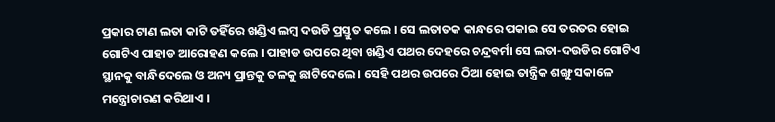ପ୍ରକାର ଟାଣ ଲତା କାଟି ତହିଁରେ ଖଣ୍ଡିଏ ଲମ୍ବ ଦଉଡି ପ୍ରସ୍ତୁତ କଲେ । ସେ ଲତାତକ କାନ୍ଧରେ ପକାଇ ସେ ତରତର ହୋଇ ଗୋଟିଏ ପାହାଡ ଆରୋହଣ କଲେ । ପାହାଡ ଉପରେ ଥିବା ଖଣ୍ଡିଏ ପଥର ଦେହରେ ଚନ୍ଦ୍ରବର୍ମା ସେ ଲତା-ଦଉଡିର ଗୋଟିଏ ସ୍ଥାନକୁ ବାନ୍ଧିଦେଲେ ଓ ଅନ୍ୟ ପ୍ରାନ୍ତକୁ ତଳକୁ ଛାଟିଦେଲେ । ସେହି ପଥର ଉପରେ ଠିଆ ହୋଇ ତାନ୍ତ୍ରିକ ଶଙ୍ଖୁ ସକାଳେ ମନ୍ତ୍ରୋଚାରଣ କରିଥାଏ ।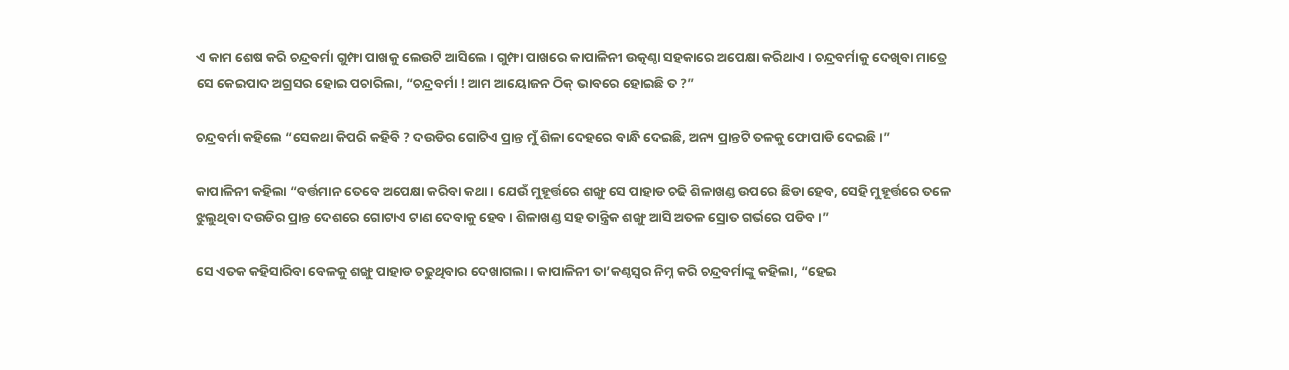ଏ କାମ ଶେଷ କରି ଚନ୍ଦ୍ରବର୍ମା ଗୁମ୍ଫା ପାଖକୁ ଲେଉଟି ଆସିଲେ । ଗୁମ୍ଫା ପାଖରେ କାପାଳିନୀ ଉତ୍କଣ୍ଠା ସହକାରେ ଅପେକ୍ଷା କରିଥାଏ । ଚନ୍ଦ୍ରବର୍ମାକୁ ଦେଖିବା ମାତ୍ରେ ସେ କେଇପାଦ ଅଗ୍ରସର ହୋଇ ପଚାରିଲା, “ଚନ୍ଦ୍ରବର୍ମା ! ଆମ ଆୟୋଜନ ଠିକ୍ ଭାବରେ ହୋଇଛି ତ ?”

ଚନ୍ଦ୍ରବର୍ମା କହିଲେ “ସେକଥା କିପରି କହିବି ? ଦଉଡିର ଗୋଟିଏ ପ୍ରାନ୍ତ ମୁଁ ଶିଳା ଦେହରେ ବାନ୍ଧି ଦେଇଛି, ଅନ୍ୟ ପ୍ରାନ୍ତଟି ତଳକୁ ଫୋପାଡି ଦେଇଛି ।”

କାପାଳିନୀ କହିଲା “ବର୍ତ୍ତମାନ ତେବେ ଅପେକ୍ଷା କରିବା କଥା । ଯେଉଁ ମୁହୂର୍ତ୍ତରେ ଶଙ୍ଖୁ ସେ ପାହାଡ ଚଢି ଶିଳାଖଣ୍ଡ ଉପରେ ଛିଡା ହେବ, ସେହି ମୁହୂର୍ତ୍ତରେ ତଳେ ଝୁଲୁଥିବା ଦଉଡିର ପ୍ରାନ୍ତ ଦେଶରେ ଗୋଟାଏ ଟାଣ ଦେବାକୁ ହେବ । ଶିଳାଖଣ୍ଡ ସହ ତାନ୍ତ୍ରିକ ଶଙ୍ଖୁ ଆସି ଅତଳ ସ୍ରୋତ ଗର୍ଭରେ ପଡିବ ।”

ସେ ଏତକ କହିସାରିବା ବେଳକୁ ଶଙ୍ଖୁ ପାହାଡ ଚଢୁଥିବାର ଦେଖାଗଲା । କାପାଳିନୀ ତା’କଣ୍ଠସ୍ୱର ନିମ୍ନ କରି ଚନ୍ଦ୍ରବର୍ମାଙ୍କୁ କହିଲା, “ହେଇ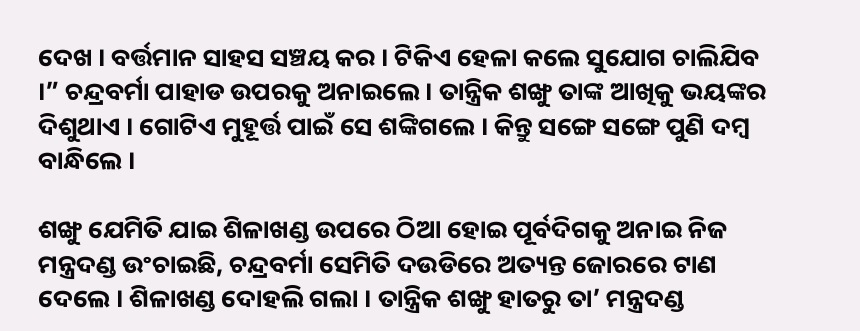ଦେଖ । ବର୍ତ୍ତମାନ ସାହସ ସଞ୍ଚୟ କର । ଟିକିଏ ହେଳା କଲେ ସୁଯୋଗ ଚାଲିଯିବ ।” ଚନ୍ଦ୍ରବର୍ମା ପାହାଡ ଉପରକୁ ଅନାଇଲେ । ତାନ୍ତ୍ରିକ ଶଙ୍ଖୁ ତାଙ୍କ ଆଖିକୁ ଭୟଙ୍କର ଦିଶୁଥାଏ । ଗୋଟିଏ ମୁହୂର୍ତ୍ତ ପାଇଁ ସେ ଶଙ୍କିଗଲେ । କିନ୍ତୁ ସଙ୍ଗେ ସଙ୍ଗେ ପୁଣି ଦମ୍ବ ବାନ୍ଧିଲେ ।

ଶଙ୍ଖୁ ଯେମିତି ଯାଇ ଶିଳାଖଣ୍ଡ ଉପରେ ଠିଆ ହୋଇ ପୂର୍ବଦିଗକୁ ଅନାଇ ନିଜ ମନ୍ତ୍ରଦଣ୍ଡ ଉଂଚାଇଛି, ଚନ୍ଦ୍ରବର୍ମା ସେମିତି ଦଉଡିରେ ଅତ୍ୟନ୍ତ ଜୋରରେ ଟାଣ ଦେଲେ । ଶିଳାଖଣ୍ଡ ଦୋହଲି ଗଲା । ତାନ୍ତ୍ରିକ ଶଙ୍ଖୁ ହାତରୁ ତା’ ମନ୍ତ୍ରଦଣ୍ଡ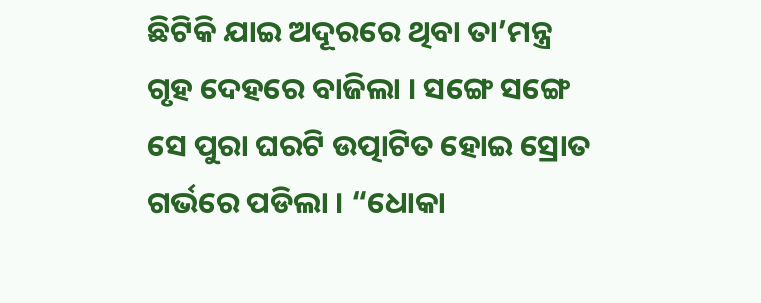ଛିଟିକି ଯାଇ ଅଦୂରରେ ଥିବା ତା’ମନ୍ତ୍ର ଗୃହ ଦେହରେ ବାଜିଲା । ସଙ୍ଗେ ସଙ୍ଗେ ସେ ପୁରା ଘରଟି ଉତ୍ପାଟିତ ହୋଇ ସ୍ରୋତ ଗର୍ଭରେ ପଡିଲା । “ଧୋକା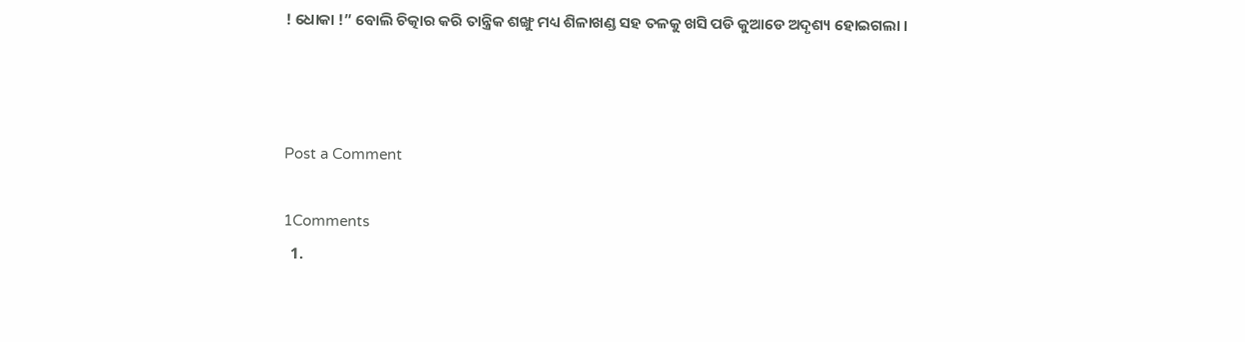! ଧୋକା !” ବୋଲି ଚିତ୍କାର କରି ତାନ୍ତ୍ରିକ ଶଙ୍ଖୁ ମଧ୍ୟ ଶିଳାଖଣ୍ଡ ସହ ତଳକୁ ଖସି ପଡି କୁଆଡେ ଅଦୃଶ୍ୟ ହୋଇଗଲା ।



Post a Comment

1Comments
  1.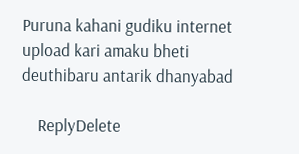Puruna kahani gudiku internet upload kari amaku bheti deuthibaru antarik dhanyabad

    ReplyDelete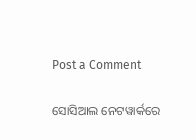Post a Comment

ସୋସିଆଲ ନେଟୱାର୍କରେ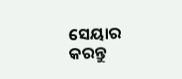ସେୟାର କରନ୍ତୁ